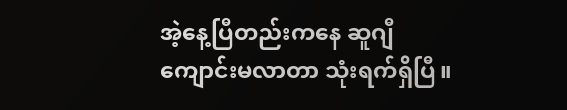အဲ့နေ့ပြီတည်းကနေ ဆူဂျီ ကျောင်းမလာတာ သုံးရက်ရှိပြီ။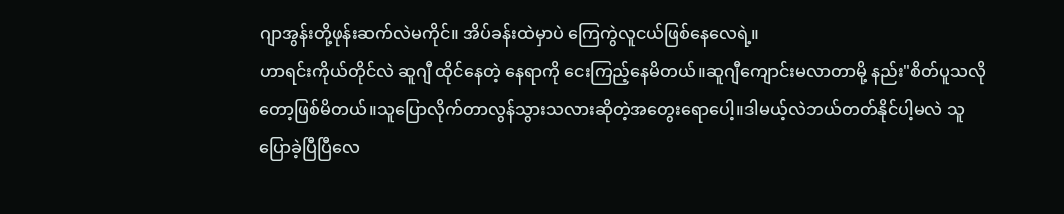ဂျာအွန်းတို့ဖုန်းဆက်လဲမကိုင်။ အိပ်ခန်းထဲမှာပဲ ကြေကွဲလူငယ်ဖြစ်နေလေရဲ့။
ဟာရင်းကိုယ်တိုင်လဲ ဆူဂျီ ထိုင်နေတဲ့ နေရာကို ငေးကြည့်နေမိတယ်။ဆူဂျီကျောင်းမလာတာမို့ နည်း"စိတ်ပူသလိုတော့ဖြစ်မိတယ်။သူပြောလိုက်တာလွန်သွားသလားဆိုတဲ့အတွေးရောပေါ့။ဒါမယ့်လဲဘယ်တတ်နိုင်ပါ့မလဲ သူပြောခဲ့ပြီပြီလေ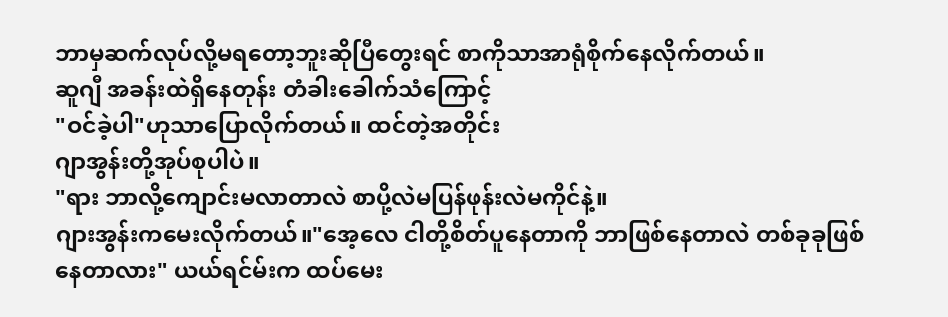ဘာမှဆက်လုပ်လို့မရတော့ဘူးဆိုပြီတွေးရင် စာကိုသာအာရုံစိုက်နေလိုက်တယ်။
ဆူဂျီ အခန်းထဲရှိနေတုန်း တံခါးခေါက်သံကြောင့်
"ဝင်ခဲ့ပါ"ဟုသာပြောလိုက်တယ်။ ထင်တဲ့အတိုင်း
ဂျာအွန်းတို့အုပ်စုပါပဲ။
"ရား ဘာလို့ကျောင်းမလာတာလဲ စာပို့လဲမပြန်ဖုန်းလဲမကိုင်နဲ့။
ဂျားအွန်းကမေးလိုက်တယ်။"အေ့လေ ငါတို့စိတ်ပူနေတာကို ဘာဖြစ်နေတာလဲ တစ်ခုခုဖြစ်နေတာလား" ယယ်ရင်မ်းက ထပ်မေး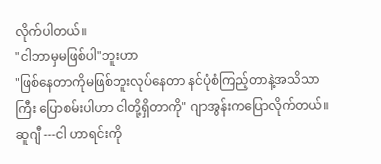လိုက်ပါတယ်။
"ငါဘာမှမဖြစ်ပါ"ဘူးဟာ
"ဖြစ်နေတာကိုမဖြစ်ဘူးလုပ်နေတာ နင်ပုံစံကြည့်တာနဲ့အသိသာကြီး ပြောစမ်းပါဟာ ငါတို့ရှိတာကို" ဂျာအွန်းကပြောလိုက်တယ်။
ဆူဂျီ ---ငါ ဟာရင်းကို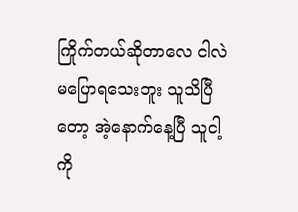ကြိုက်တယ်ဆိုတာလေ ငါလဲမပြောရသေးဘူး သူသိပြီတော့ အဲ့နောက်နေ့ပြီ သူငါ့ကို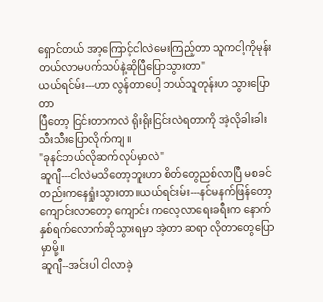ရှောင်တယ် အာ့ကြောင့်ငါလဲမေးကြည့်တာ သူကငါ့ကိုမုန်းတယ်လာမပက်သပ်နဲ့ဆိုပြီပြောသွားတာ"
ယယ်ရင်မ်း---ဟာ လွန်တာပေါ့ ဘယ်သူတုန်းဟ သွားပြောတာ
ပြီတော့ ငြင်းတာကလဲ ရိုးရိုးငြင်းလဲရတာကို အဲ့လိုခါးခါးသီးသီးပြောလိုက်ကျ ။
"ခုနင်ဘယ်လိုဆက်လုပ်မှာလဲ"
ဆူဂျီ---ငါလဲမသိတော့ဘူးဟာ စိတ်တွေညစ်လာပြီ မစခင်တည်းကနေရှုံးသွားတာ။ယယ်ရင်းမ်း---နင်မနက်ဖြန်တော့ ကျောင်းလာတော့ ကျောင်း ကလေ့လာရေးခရီးက နောက်နှစ်ရက်လောက်ဆိုသွားရမှာ အဲ့တာ ဆရာ လိုတာတွေပြောမှာမို့။
ဆူဂျီ--အင်းပါ ငါလာခဲ့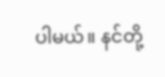ပါမယ်။ နင်တို့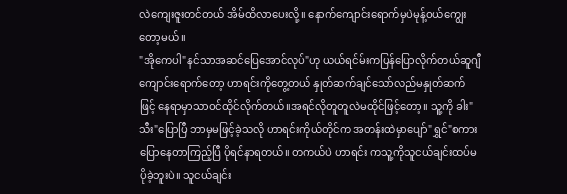လဲကျေးဇူးတင်တယ် အိမ်ထိလာပေးလို့။ နောက်ကျောင်းရောက်မှပဲမုန့်ဝယ်ကျွေးတော့မယ်။
"အိုကေပါ"နင်သာအဆင်ပြေအောင်လုပ်"ဟု ယယ်ရင်မ်းကပြန်ပြောလိုက်တယ်ဆူဂျီ ကျောင်းရောက်တော့ ဟာရင်းကိုတွေ့တယ် နှုတ်ဆက်ချင်သော်လည်မနှုတ်ဆက်ဖြင့် နေရာမှာသာဝင်ထိုင်လိုက်တယ်။အရင်လိုတူတူလဲမထိုင်ဖြင့်တော့။ သူ့ကို ခါး"သီး"ပြောပြီ ဘာမှမဖြင့်ခဲ့သလို ဟာရင်းကိုယ်တိုင်က အတန်းထဲမှာပျော်"ရွှင်"စကားပြောနေတာကြည့်ပြီ ပိုရင်နာရတယ်။ တကယ်ပဲ ဟာရင်း ကသူ့ကိုသူငယ်ချင်းထပ်မပိုခဲ့ဘူးပဲ။ သူငယ်ချင်း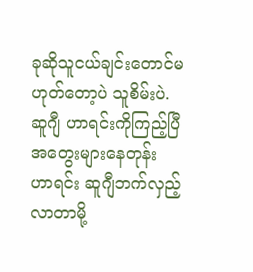ခုဆိုသူငယ်ချင်းတောင်မဟုတ်တော့ပဲ သူစိမ်းပဲ.
ဆူဂျီ ဟာရင်းကိုကြည့်ပြီ အတွေးများနေတုန်း ဟာရင်း ဆူဂျီဘက်လှည့်လာတာမို့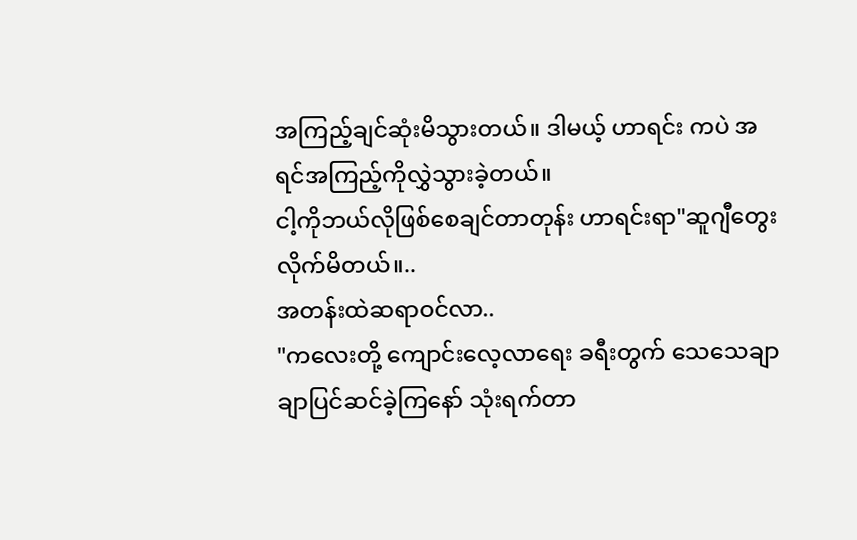အကြည့်ချင်ဆုံးမိသွားတယ်။ ဒါမယ့် ဟာရင်း ကပဲ အရင်အကြည့်ကိုလွှဲသွားခဲ့တယ်။
ငါ့ကိုဘယ်လိုဖြစ်စေချင်တာတုန်း ဟာရင်းရာ"ဆူဂျီတွေးလိုက်မိတယ်။..
အတန်းထဲဆရာဝင်လာ..
"ကလေးတို့ ကျောင်းလေ့လာရေး ခရီးတွက် သေသေချာချာပြင်ဆင်ခဲ့ကြနော် သုံးရက်တာ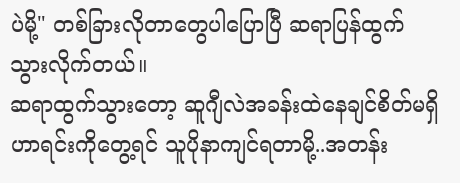ပဲမို့" တစ်ခြားလိုတာတွေပါပြောပြီ ဆရာပြန်ထွက်သွားလိုက်တယ်။
ဆရာထွက်သွားတော့ ဆူဂျီလဲအခန်းထဲနေချင်စိတ်မရှိ ဟာရင်းကိုတွေ့ရင် သူပိုနာကျင်ရတာမို့..အတန်း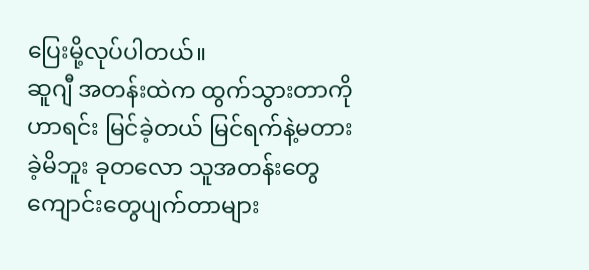ပြေးမို့လုပ်ပါတယ်။
ဆူဂျီ အတန်းထဲက ထွက်သွားတာကို ဟာရင်း မြင်ခဲ့တယ် မြင်ရက်နဲ့မတားခဲ့မိဘူး ခုတလော သူအတန်းတွေ ကျောင်းတွေပျက်တာများ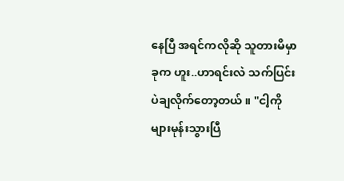နေပြီ အရင်ကလိုဆို သူတားမိမှာ ခုက ဟူး..ဟာရင်းလဲ သက်ပြင်းပဲချလိုက်တော့တယ်။ "ငါ့ကိုများမုန်းသွားပြီ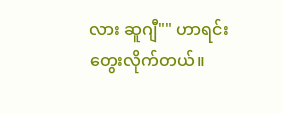လား ဆူဂျီ"" ဟာရင်းတွေးလိုက်တယ်။